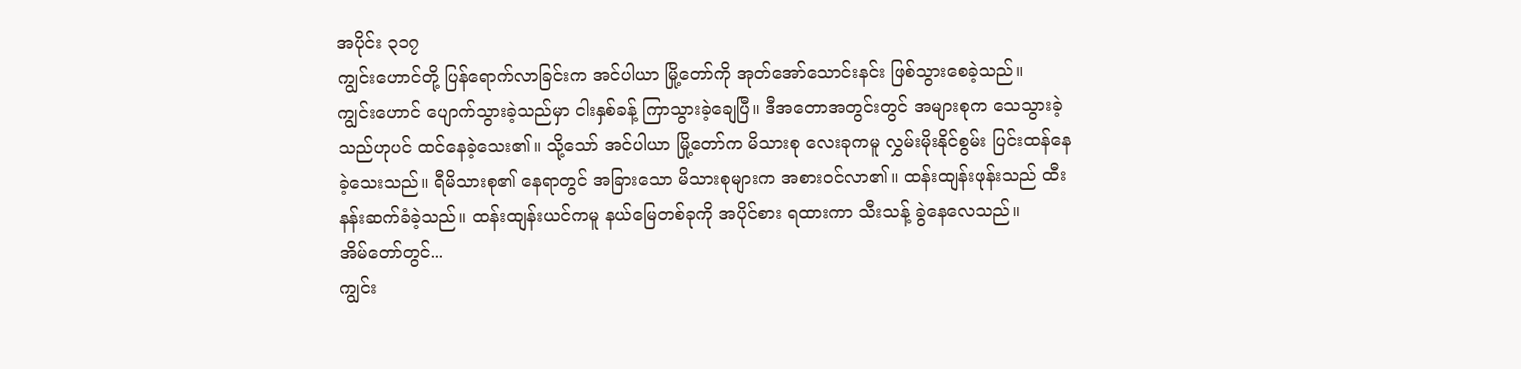အပိုင်း ၃၁၇
ကျွင်းဟောင်တို့ ပြန်ရောက်လာခြင်းက အင်ပါယာ မြို့တော်ကို အုတ်အော်သောင်းနင်း ဖြစ်သွားစေခဲ့သည်။
ကျွင်းဟောင် ပျောက်သွားခဲ့သည်မှာ ငါးနှစ်ခန့် ကြာသွားခဲ့ချေပြီ။ ဒီအတောအတွင်းတွင် အများစုက သေသွားခဲ့သည်ဟုပင် ထင်နေခဲ့သေး၏။ သို့သော် အင်ပါယာ မြို့တော်က မိသားစု လေးခုကမူ လွှမ်းမိုးနိုင်စွမ်း ပြင်းထန်နေခဲ့သေးသည်။ ရီမိသားစု၏ နေရာတွင် အခြားသော မိသားစုများက အစားဝင်လာ၏။ ထန်းထျန်းဖုန်းသည် ထီးနန်းဆက်ခံခဲ့သည်။ ထန်းထျန်းယင်ကမူ နယ်မြေတစ်ခုကို အပိုင်စား ရထားကာ သီးသန့် ခွဲနေလေသည်။
အိမ်တော်တွင်...
ကျွင်း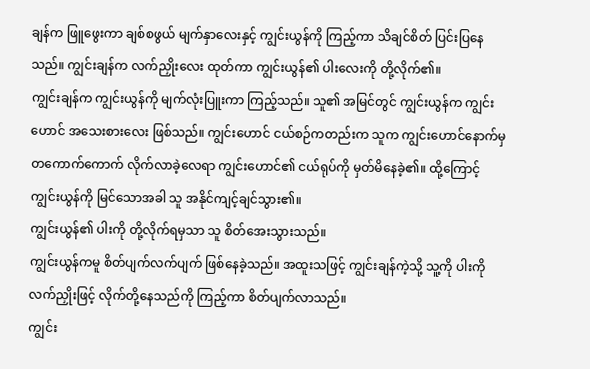ချန်က ဖြူဖွေးကာ ချစ်စဖွယ် မျက်နှာလေးနှင့် ကျွင်းယွန်ကို ကြည့်ကာ သိချင်စိတ် ပြင်းပြနေသည်။ ကျွင်းချန်က လက်ညှိုးလေး ထုတ်ကာ ကျွင်းယွန်၏ ပါးလေးကို တို့လိုက်၏။
ကျွင်းချန်က ကျွင်းယွန်ကို မျက်လုံးပြူးကာ ကြည့်သည်။ သူ၏ အမြင်တွင် ကျွင်းယွန်က ကျွင်းဟောင် အသေးစားလေး ဖြစ်သည်။ ကျွင်းဟောင် ငယ်စဉ်ကတည်းက သူက ကျွင်းဟောင်နောက်မှ တကောက်ကောက် လိုက်လာခဲ့လေရာ ကျွင်းဟောင်၏ ငယ်ရုပ်ကို မှတ်မိနေခဲ့၏။ ထို့ကြောင့် ကျွင်းယွန်ကို မြင်သောအခါ သူ အနိုင်ကျင့်ချင်သွား၏။
ကျွင်းယွန်၏ ပါးကို တို့လိုက်ရမှသာ သူ စိတ်အေးသွားသည်။
ကျွင်းယွန်ကမူ စိတ်ပျက်လက်ပျက် ဖြစ်နေခဲ့သည်။ အထူးသဖြင့် ကျွင်းချန်ကဲ့သို့ သူ့ကို ပါးကို လက်ညှိုးဖြင့် လိုက်တို့နေသည်ကို ကြည့်ကာ စိတ်ပျက်လာသည်။
ကျွင်း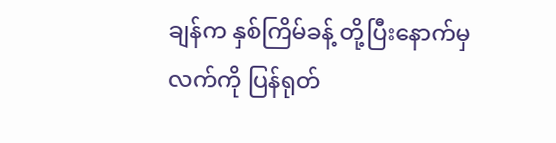ချန်က နှစ်ကြိမ်ခန့် တို့ပြီးနောက်မှ လက်ကို ပြန်ရုတ်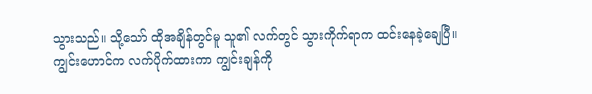သွားသည်။ သို့သော် ထိုအချိန်တွင်မူ သူ၏ လက်တွင် သွားကိုက်ရာက ထင်းနေခဲ့ချေပြီ။
ကျွင်းဟောင်က လက်ပိုက်ထားကာ ကျွင်းချန်ကို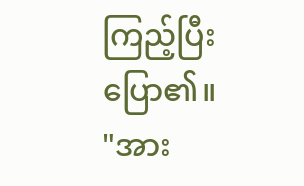ကြည့်ပြီး ပြော၏။
"အား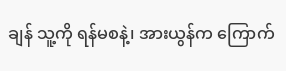ချန် သူ့ကို ရန်မစနဲ့၊ အားယွန်က ကြောက်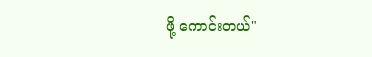ဖို့ ကောင်းတယ်"